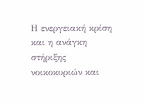Η ενεργειακή κρίση και η ανάγκη στήριξης νοικοκυριών και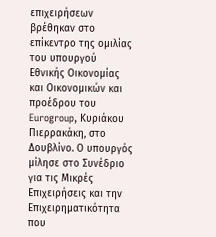επιχειρήσεων βρέθηκαν στο επίκεντρο της ομιλίας του υπουργού Εθνικής Οικονομίας και Οικονομικών και προέδρου του Eurogroup, Κυριάκου Πιερρακάκη, στο Δουβλίνο. Ο υπουργός μίλησε στο Συνέδριο για τις Μικρές Επιχειρήσεις και την Επιχειρηματικότητα που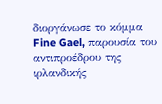διοργάνωσε το κόμμα Fine Gael, παρουσία του αντιπροέδρου της ιρλανδικής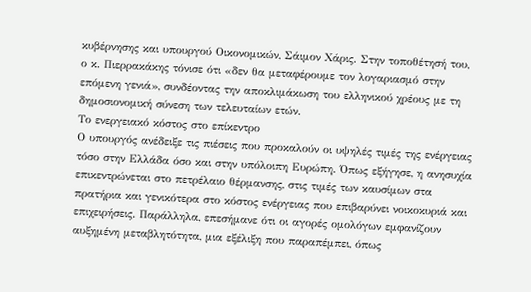κυβέρνησης και υπουργού Οικονομικών, Σάιμον Χάρις. Στην τοποθέτησή του, ο κ. Πιερρακάκης τόνισε ότι «δεν θα μεταφέρουμε τον λογαριασμό στην επόμενη γενιά», συνδέοντας την αποκλιμάκωση του ελληνικού χρέους με τη δημοσιονομική σύνεση των τελευταίων ετών.
Το ενεργειακό κόστος στο επίκεντρο
Ο υπουργός ανέδειξε τις πιέσεις που προκαλούν οι υψηλές τιμές της ενέργειας τόσο στην Ελλάδα όσο και στην υπόλοιπη Ευρώπη. Όπως εξήγησε, η ανησυχία επικεντρώνεται στο πετρέλαιο θέρμανσης, στις τιμές των καυσίμων στα πρατήρια και γενικότερα στο κόστος ενέργειας που επιβαρύνει νοικοκυριά και επιχειρήσεις. Παράλληλα, επεσήμανε ότι οι αγορές ομολόγων εμφανίζουν αυξημένη μεταβλητότητα, μια εξέλιξη που παραπέμπει, όπως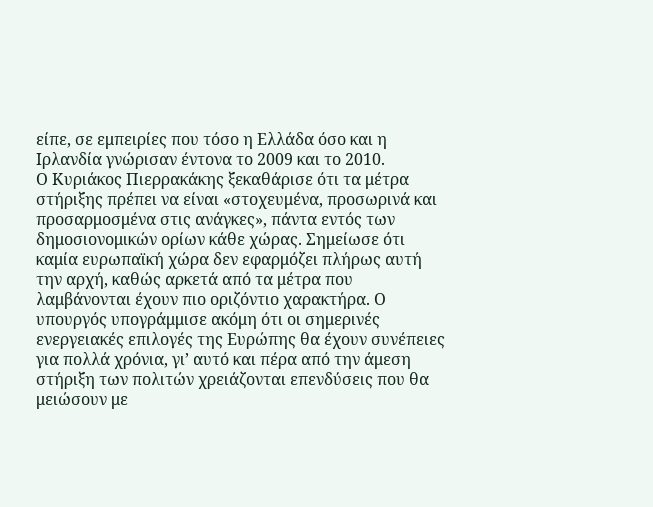είπε, σε εμπειρίες που τόσο η Ελλάδα όσο και η Ιρλανδία γνώρισαν έντονα το 2009 και το 2010.
Ο Κυριάκος Πιερρακάκης ξεκαθάρισε ότι τα μέτρα στήριξης πρέπει να είναι «στοχευμένα, προσωρινά και προσαρμοσμένα στις ανάγκες», πάντα εντός των δημοσιονομικών ορίων κάθε χώρας. Σημείωσε ότι καμία ευρωπαϊκή χώρα δεν εφαρμόζει πλήρως αυτή την αρχή, καθώς αρκετά από τα μέτρα που λαμβάνονται έχουν πιο οριζόντιο χαρακτήρα. Ο υπουργός υπογράμμισε ακόμη ότι οι σημερινές ενεργειακές επιλογές της Ευρώπης θα έχουν συνέπειες για πολλά χρόνια, γι’ αυτό και πέρα από την άμεση στήριξη των πολιτών χρειάζονται επενδύσεις που θα μειώσουν με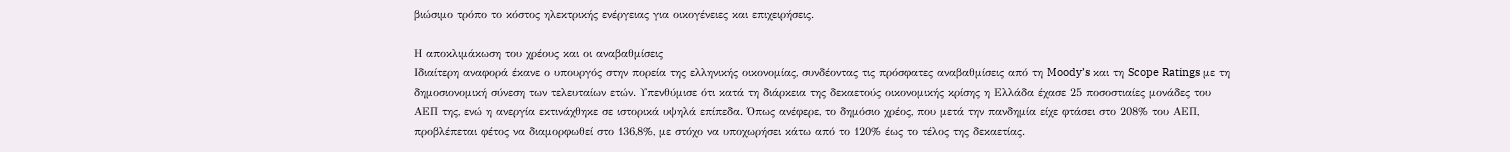βιώσιμο τρόπο το κόστος ηλεκτρικής ενέργειας για οικογένειες και επιχειρήσεις.

Η αποκλιμάκωση του χρέους και οι αναβαθμίσεις
Ιδιαίτερη αναφορά έκανε ο υπουργός στην πορεία της ελληνικής οικονομίας, συνδέοντας τις πρόσφατες αναβαθμίσεις από τη Moody’s και τη Scope Ratings με τη δημοσιονομική σύνεση των τελευταίων ετών. Υπενθύμισε ότι κατά τη διάρκεια της δεκαετούς οικονομικής κρίσης η Ελλάδα έχασε 25 ποσοστιαίες μονάδες του ΑΕΠ της, ενώ η ανεργία εκτινάχθηκε σε ιστορικά υψηλά επίπεδα. Όπως ανέφερε, το δημόσιο χρέος, που μετά την πανδημία είχε φτάσει στο 208% του ΑΕΠ, προβλέπεται φέτος να διαμορφωθεί στο 136,8%, με στόχο να υποχωρήσει κάτω από το 120% έως το τέλος της δεκαετίας.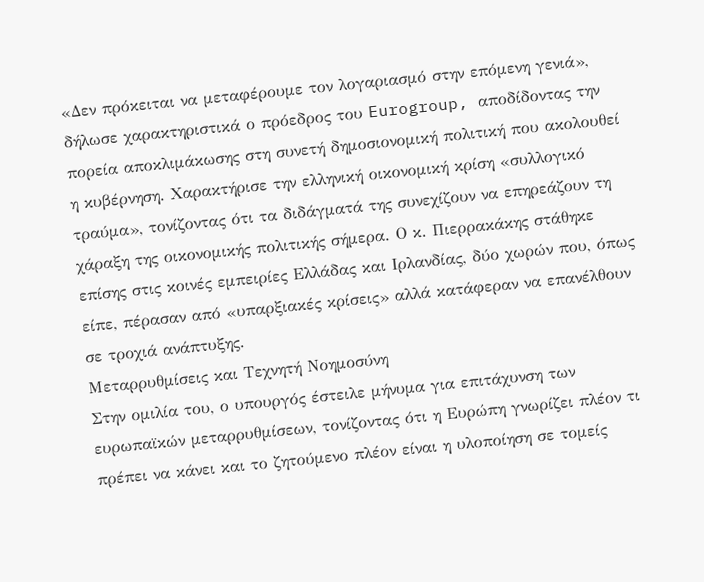«Δεν πρόκειται να μεταφέρουμε τον λογαριασμό στην επόμενη γενιά», δήλωσε χαρακτηριστικά ο πρόεδρος του Eurogroup, αποδίδοντας την πορεία αποκλιμάκωσης στη συνετή δημοσιονομική πολιτική που ακολουθεί η κυβέρνηση. Χαρακτήρισε την ελληνική οικονομική κρίση «συλλογικό τραύμα», τονίζοντας ότι τα διδάγματά της συνεχίζουν να επηρεάζουν τη χάραξη της οικονομικής πολιτικής σήμερα. Ο κ. Πιερρακάκης στάθηκε επίσης στις κοινές εμπειρίες Ελλάδας και Ιρλανδίας, δύο χωρών που, όπως είπε, πέρασαν από «υπαρξιακές κρίσεις» αλλά κατάφεραν να επανέλθουν σε τροχιά ανάπτυξης.
Μεταρρυθμίσεις και Τεχνητή Νοημοσύνη
Στην ομιλία του, ο υπουργός έστειλε μήνυμα για επιτάχυνση των ευρωπαϊκών μεταρρυθμίσεων, τονίζοντας ότι η Ευρώπη γνωρίζει πλέον τι πρέπει να κάνει και το ζητούμενο πλέον είναι η υλοποίηση σε τομείς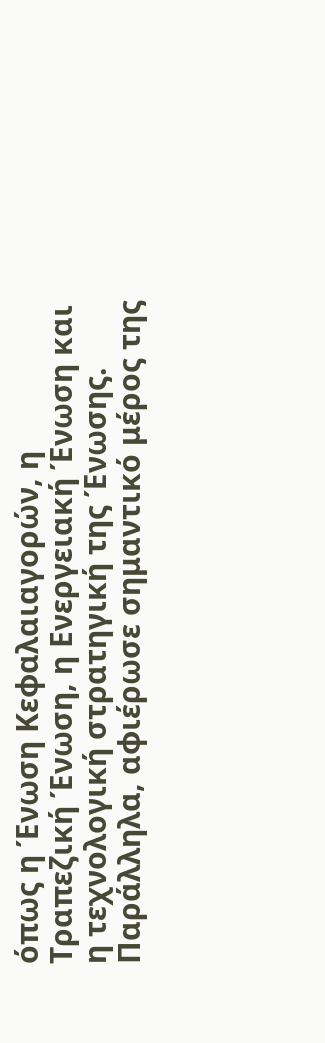όπως η Ένωση Κεφαλαιαγορών, η Τραπεζική Ένωση, η Ενεργειακή Ένωση και η τεχνολογική στρατηγική της Ένωσης. Παράλληλα, αφιέρωσε σημαντικό μέρος της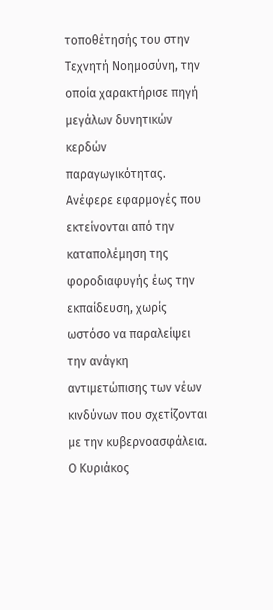τοποθέτησής του στην Τεχνητή Νοημοσύνη, την οποία χαρακτήρισε πηγή μεγάλων δυνητικών κερδών παραγωγικότητας. Ανέφερε εφαρμογές που εκτείνονται από την καταπολέμηση της φοροδιαφυγής έως την εκπαίδευση, χωρίς ωστόσο να παραλείψει την ανάγκη αντιμετώπισης των νέων κινδύνων που σχετίζονται με την κυβερνοασφάλεια.
Ο Κυριάκος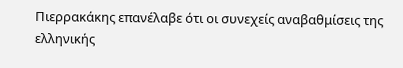Πιερρακάκης επανέλαβε ότι οι συνεχείς αναβαθμίσεις της ελληνικής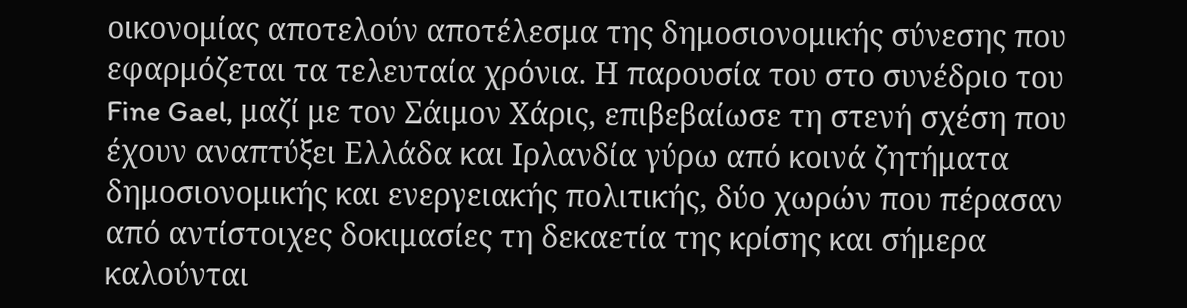οικονομίας αποτελούν αποτέλεσμα της δημοσιονομικής σύνεσης που εφαρμόζεται τα τελευταία χρόνια. Η παρουσία του στο συνέδριο του Fine Gael, μαζί με τον Σάιμον Χάρις, επιβεβαίωσε τη στενή σχέση που έχουν αναπτύξει Ελλάδα και Ιρλανδία γύρω από κοινά ζητήματα δημοσιονομικής και ενεργειακής πολιτικής, δύο χωρών που πέρασαν από αντίστοιχες δοκιμασίες τη δεκαετία της κρίσης και σήμερα καλούνται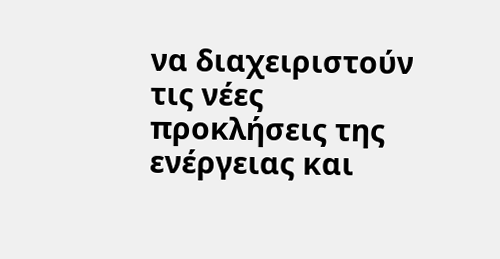να διαχειριστούν τις νέες προκλήσεις της ενέργειας και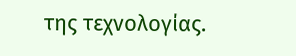της τεχνολογίας.